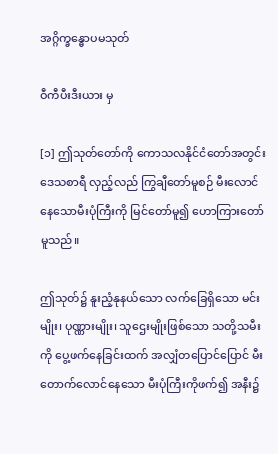အဂ္ဂိက္ခန္ဓောပမသုတ်

ဝီကီပီးဒီးယား မှ

[၁] ဤသုတ်တော်ကို ကောသလနိုင်ငံတော်အတွင်း ဒေသစာရီ လှည့်လည် ကြွချီတော်မူစဉ် မီးလောင်နေသောမီးပုံကြီးကို မြင်တော်မူ၍ ဟောကြားတော်မူသည်။

ဤသုတ်၌ နူးညံ့နုနယ်သော လက်ခြေရှိသော မင်းမျိုး၊ ပုဏ္ဏားမျိုး၊ သူဌေးမျိုးဖြစ်သော သတို့သမီးကို ပွေ့ဖက်နေခြင်းထက် အလျှံတပြောင်ပြောင် မီးတောက်လောင်နေသော မီးပုံကြီးကိုဖက်၍ အနီး၌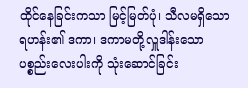ထိုင်နေခြင်းကသာ မြင့်မြတ်ပုံ၊ သီလမရှိသောရဟန်း၏ ဒကာ၊ ဒကာမတို့လှူဒါန်းသော ပစ္စည်းလေးပါးကို သုံးဆောင်ခြင်း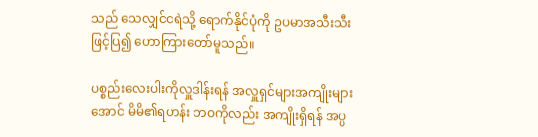သည် သေလျှင်ငရဲသို့ ရောက်နိုင်ပုံကို ဥပမာအသီးသီးဖြင့်ပြ၍ ဟောကြားတော်မူသည်။

ပစ္စည်းလေးပါးကိုလှူဒါန်းရန် အလှူရှင်များအကျိုးများအောင် မိမိ၏ရဟန်း ဘဝကိုလည်း အကျိုးရှိရန် အပ္ပ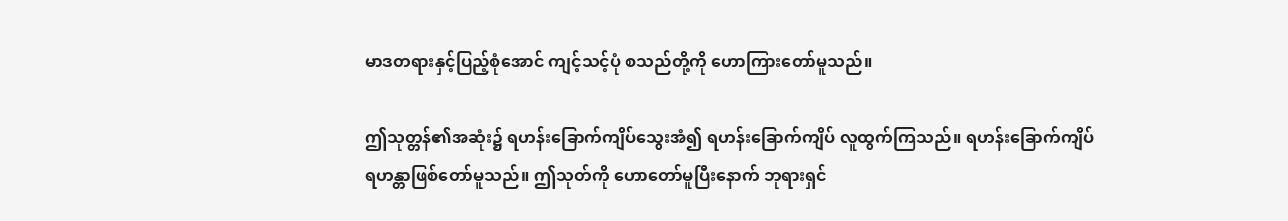မာဒတရားနှင့်ပြည့်စုံအောင် ကျင့်သင့်ပုံ စသည်တို့ကို ဟောကြားတော်မူသည်။

ဤသုတ္တန်၏အဆုံး၌ ရဟန်းခြောက်ကျိပ်သွေးအံ၍ ရဟန်းခြောက်ကျိပ် လူထွက်ကြသည်။ ရဟန်းခြောက်ကျိပ် ရဟန္တာဖြစ်တော်မူသည်။ ဤသုတ်ကို ဟောတော်မူပြီးနောက် ဘုရားရှင်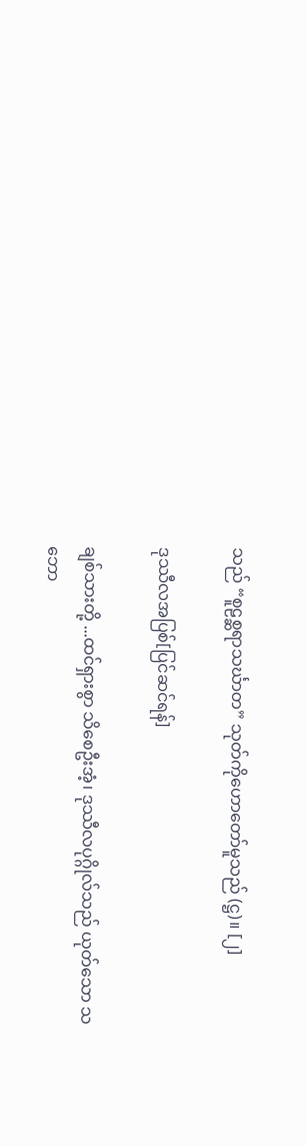သည် “စူဠစ္ဆရာသင်္ဃာတ” သုတ်ကိုဟောတော်မူသည် (ဋ္ဌ)။ [၂]

ဒုဿီလအပြစ်[ပြင်ဆင်ရန်]

ချစ်သားတို့ ...ထင်ရှားစွာ သိစေဦးအံ့၊ ဒုဿီလပုဂ္ဂိုလ်သည် ယုတ်သော သဘော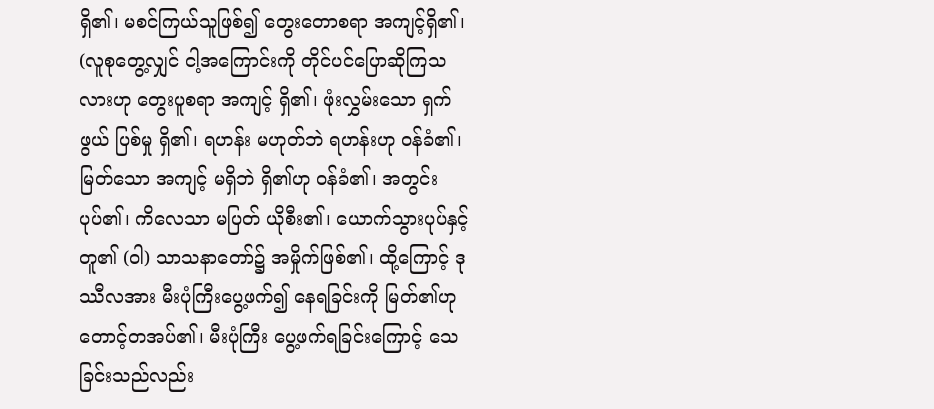ရှိ၏၊ မစင်ကြယ်သူဖြစ်၍ တွေးတောစရာ အကျင့်ရှိ၏၊ (လူစုတွေ့လျှင် ငါ့အကြောင်းကို တိုင်ပင်ပြောဆိုကြသလားဟု တွေးပူစရာ အကျင့် ရှိ၏၊ ဖုံးလွှမ်းသော ရှက်ဖွယ် ပြစ်မှု ရှိ၏၊ ရဟန်း မဟုတ်ဘဲ ရဟန်းဟု ဝန်ခံ၏၊ မြတ်သော အကျင့် မရှိဘဲ ရှိ၏ဟု ဝန်ခံ၏၊ အတွင်းပုပ်၏၊ ကိလေသာ မပြတ် ယိုစီး၏၊ ယောက်သွားပုပ်နှင့် တူ၏ (ဝါ) သာသနာတော်၌ အမှိုက်ဖြစ်၏၊ ထို့ကြောင့် ဒုဿီလအား မီးပုံကြီးပွေ့ဖက်၍ နေရခြင်းကို မြတ်၏ဟု တောင့်တအပ်၏၊ မီးပုံကြီး ပွေ့ဖက်ရခြင်းကြောင့် သေခြင်းသည်လည်း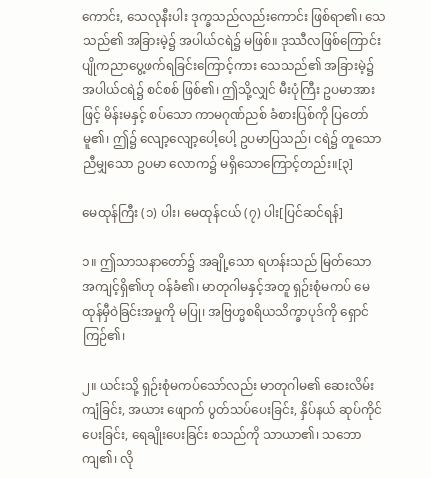ကောင်း, သေလုနီးပါး ဒုက္ခသည်လည်းကောင်း ဖြစ်ရာ၏၊ သေသည်၏ အခြားမဲ့၌ အပါယ်ငရဲ၌ မဖြစ်။ ဒုဿီလဖြစ်ကြောင်း ပျိုကညာပွေ့ဖက်ရခြင်းကြောင့်ကား သေသည်၏ အခြားမဲ့၌ အပါယ်ငရဲ၌ စင်စစ် ဖြစ်၏၊ ဤသို့လျှင် မီးပုံကြီး ဥပမာအားဖြင့် မိန်းမနှင့် စပ်သော ကာမဂုဏ်ညစ် ခံစားပြစ်ကို ပြတော်မူ၏၊ ဤ၌ လျော့လျော့ပေါ့ပေါ့ ဥပမာပြသည်၊ ငရဲ၌ တူသော ညီမျှသော ဥပမာ လောက၌ မရှိသောကြောင့်တည်း။[၃]

မေထုန်ကြီး (၁) ပါး၊ မေထုန်ငယ် (၇) ပါး[ပြင်ဆင်ရန်]

၁။ ဤသာသနာတော်၌ အချို့သော ရဟန်းသည် မြတ်သော အကျင့်ရှိ၏ဟု ဝန်ခံ၏၊ မာတုဂါမနှင့်အတူ ရှဉ်းစုံမကပ် မေထုန်မှီဝဲခြင်းအမှုကို မပြု၊ အဗြဟ္မစရိယသိက္ခာပုဒ်ကို ရှောင်ကြဉ်၏၊

၂။ ယင်းသို့ ရှဉ်းစုံမကပ်သော်လည်း မာတုဂါမ၏ ဆေးလိမ်းကျံခြင်း, အယား ဖျောက် ပွတ်သပ်ပေးခြင်း, နှိပ်နယ် ဆုပ်ကိုင်ပေးခြင်း, ရေချိုးပေးခြင်း စသည်ကို သာယာ၏၊ သဘောကျ၏၊ လို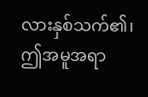လားနှစ်သက်၏၊ ဤအမူအရာ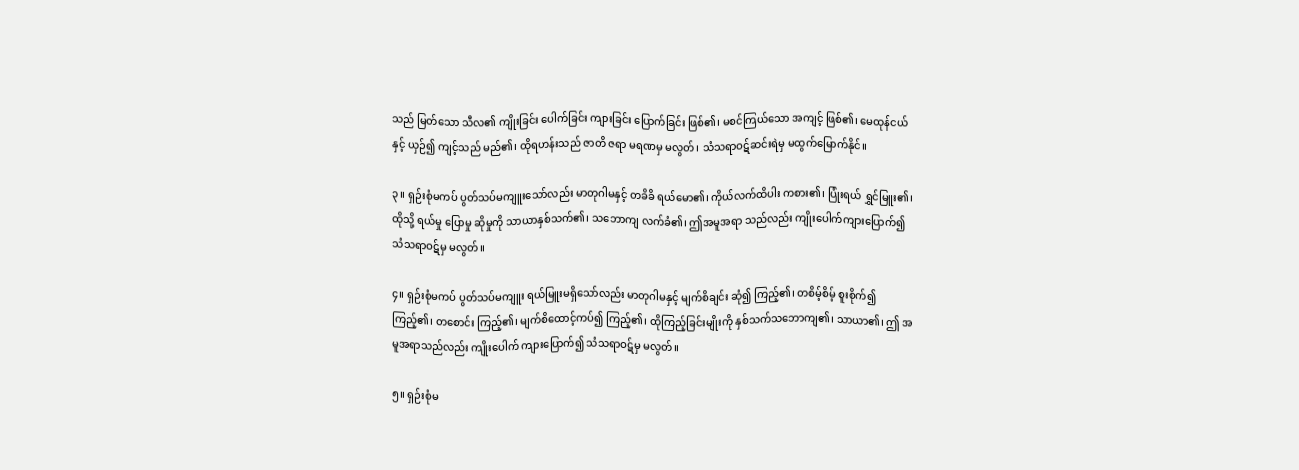သည် မြတ်သော သီလ၏ ကျိုးခြင်း ပေါက်ခြင်း ကျားခြင်း ပြောက်ခြင်း ဖြစ်၏၊ မစင်ကြယ်သော အကျင့် ဖြစ်၏၊ မေထုန်ငယ်နှင့် ယှဉ်၍ ကျင့်သည် မည်၏၊ ထိုရဟန်းသည် ဇာတိ ဇရာ မရဏမှ မလွတ်၊ သံသရာဝဋ်ဆင်းရဲမှ မထွက်မြောက်နိုင်။

၃။ ရှဉ်းစုံမကပ် ပွတ်သပ်မကျူးသော်လည်း မာတုဂါမနှင့် တခိခိ ရယ်မော၏၊ ကိုယ်လက်ထိပါး ကစား၏၊ ပြုံးရယ် ရွှင်မြူး၏၊ ထိုသို့ ရယ်မှု ပြောမှု ဆိုမှုကို သာယာနှစ်သက်၏၊ သဘောကျ လက်ခံ၏၊ ဤအမူအရာ သည်လည်း ကျိုးပေါက်ကျားပြောက်၍ သံသရာဝဋ်မှ မလွတ်။

၄။ ရှဉ်းစုံမကပ် ပွတ်သပ်မကျူး ရယ်မြူးမရှိသော်လည်း မာတုဂါမနှင့် မျက်စိချင်း ဆုံ၍ ကြည့်၏၊ တစိမ့်စိမ့် စူးစိုက်၍ ကြည့်၏၊ တစောင်း ကြည့်၏၊ မျက်စိထောင့်ကပ်၍ ကြည့်၏၊ ထိုကြည့်ခြင်းမျိုးကို နှစ်သက်သဘောကျ၏၊ သာယာ၏၊ ဤ အမူအရာသည်လည်း ကျိုးပေါက် ကျားပြောက်၍ သံသရာဝဋ်မှ မလွတ်။

၅။ ရှဉ်းစုံမ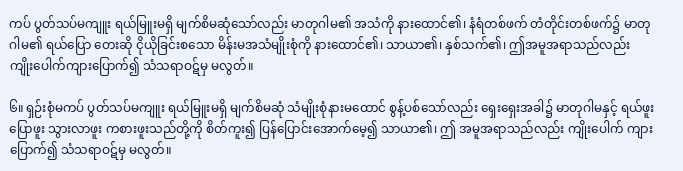ကပ် ပွတ်သပ်မကျူး ရယ်မြူးမရှိ မျက်စိမဆုံသော်လည်း မာတုဂါမ၏ အသံကို နားထောင်၏၊ နံရံတစ်ဖက် တံတိုင်းတစ်ဖက်၌ မာတုဂါမ၏ ရယ်ပြော တေးဆို ငိုယိုခြင်းစသော မိန်းမအသံမျိုးစုံကို နားထောင်၏၊ သာယာ၏၊ နှစ်သက်၏၊ ဤအမူအရာသည်လည်း ကျိုးပေါက်ကျားပြောက်၍ သံသရာဝဋ်မှ မလွတ်။

၆။ ရှဉ်းစုံမကပ် ပွတ်သပ်မကျူး ရယ်မြူးမရှိ မျက်စိမဆုံ သံမျိုးစုံနားမထောင် စွန့်ပစ်သော်လည်း ရှေးရှေးအခါ၌ မာတုဂါမနှင့် ရယ်ဖူး ပြောဖူး သွားလာဖူး ကစားဖူးသည်တို့ကို စိတ်ကူး၍ ပြန်ပြောင်းအောက်မေ့၍ သာယာ၏၊ ဤ အမူအရာသည်လည်း ကျိုးပေါက် ကျားပြောက်၍ သံသရာဝဋ်မှ မလွတ်။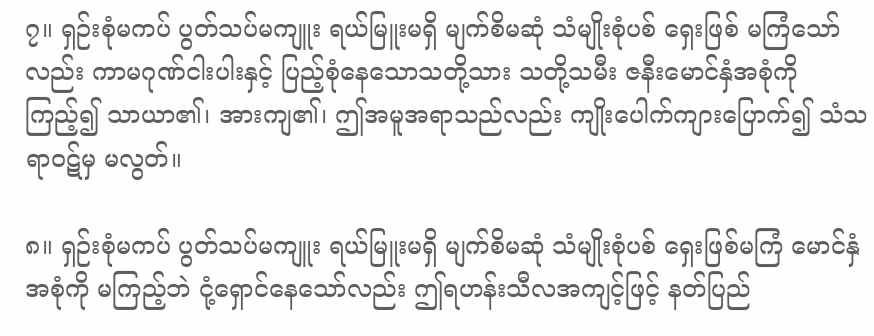၇။ ရှဉ်းစုံမကပ် ပွတ်သပ်မကျူး ရယ်မြူးမရှိ မျက်စိမဆုံ သံမျိုးစုံပစ် ရှေးဖြစ် မကြံသော်လည်း ကာမဂုဏ်ငါးပါးနှင့် ပြည့်စုံနေသောသတို့သား သတို့သမီး ဇနီးမောင်နှံအစုံကို ကြည့်၍ သာယာ၏၊ အားကျ၏၊ ဤအမူအရာသည်လည်း ကျိုးပေါက်ကျားပြောက်၍ သံသရာဝဋ်မှ မလွတ်။

၈။ ရှဉ်းစုံမကပ် ပွတ်သပ်မကျူး ရယ်မြူးမရှိ မျက်စိမဆုံ သံမျိုးစုံပစ် ရှေးဖြစ်မကြံ မောင်နှံအစုံကို မကြည့်ဘဲ ငုံ့ရှောင်နေသော်လည်း ဤရဟန်းသီလအကျင့်ဖြင့် နတ်ပြည်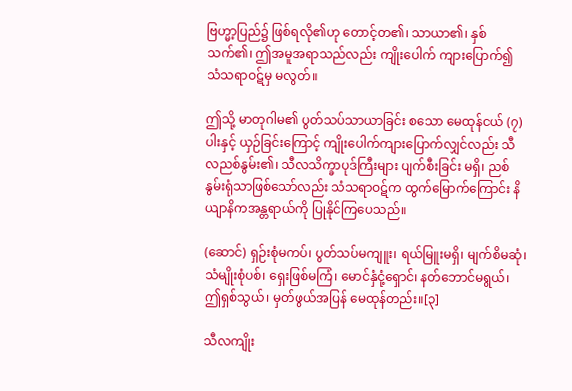ဗြဟ္မာ့ပြည်၌ ဖြစ်ရလို၏ဟု တောင့်တ၏၊ သာယာ၏၊ နှစ်သက်၏၊ ဤအမူအရာသည်လည်း ကျိုးပေါက် ကျားပြောက်၍ သံသရာဝဋ်မှ မလွတ်။

ဤသို့ မာတုဂါမ၏ ပွတ်သပ်သာယာခြင်း စသော မေထုန်ငယ် (၇)ပါးနှင့် ယှဉ်ခြင်းကြောင့် ကျိုးပေါက်ကျားပြောက်လျှင်လည်း သီလညစ်နွမ်း၏၊ သီလသိက္ခာပုဒ်ကြီးများ ပျက်စီးခြင်း မရှိ၊ ညစ်နွမ်းရုံသာဖြစ်သော်လည်း သံသရာဝဋ်က ထွက်မြောက်ကြောင်း နိယျာနိကအန္တရာယ်ကို ပြုနိုင်ကြပေသည်။

(ဆောင်) ရှဉ်းစုံမကပ်၊ ပွတ်သပ်မကျူး၊ ရယ်မြူးမရှိ၊ မျက်စိမဆုံ၊ သံမျိုးစုံပစ်၊ ရှေးဖြစ်မကြံ၊ မောင်နှံငုံ့ရှောင်၊ နတ်ဘောင်မရွယ်၊ ဤရှစ်သွယ်၊ မှတ်ဖွယ်အပြန် မေထုန်တည်း။[၃]

သီလကျိုး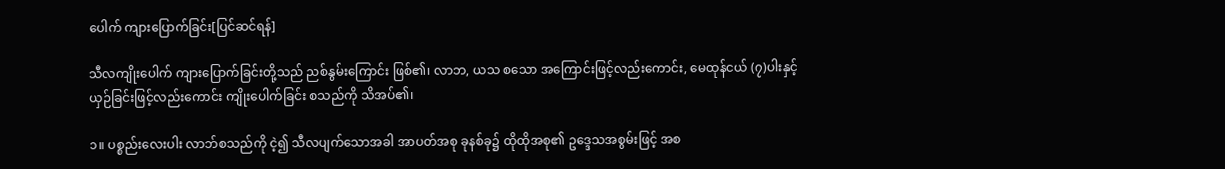ပေါက် ကျားပြောက်ခြင်း[ပြင်ဆင်ရန်]

သီလကျိုးပေါက် ကျားပြောက်ခြင်းတို့သည် ညစ်နွမ်းကြောင်း ဖြစ်၏၊ လာဘ, ယသ စသော အကြောင်းဖြင့်လည်းကောင်း, မေထုန်ငယ် (၇)ပါးနှင့် ယှဉ်ခြင်းဖြင့်လည်းကောင်း ကျိုးပေါက်ခြင်း စသည်ကို သိအပ်၏၊

၁။ ပစ္စည်းလေးပါး လာဘ်စသည်ကို ငဲ့၍ သီလပျက်သောအခါ အာပတ်အစု ခုနစ်ခု၌ ထိုထိုအစု၏ ဥဒ္ဒေသအစွမ်းဖြင့် အစ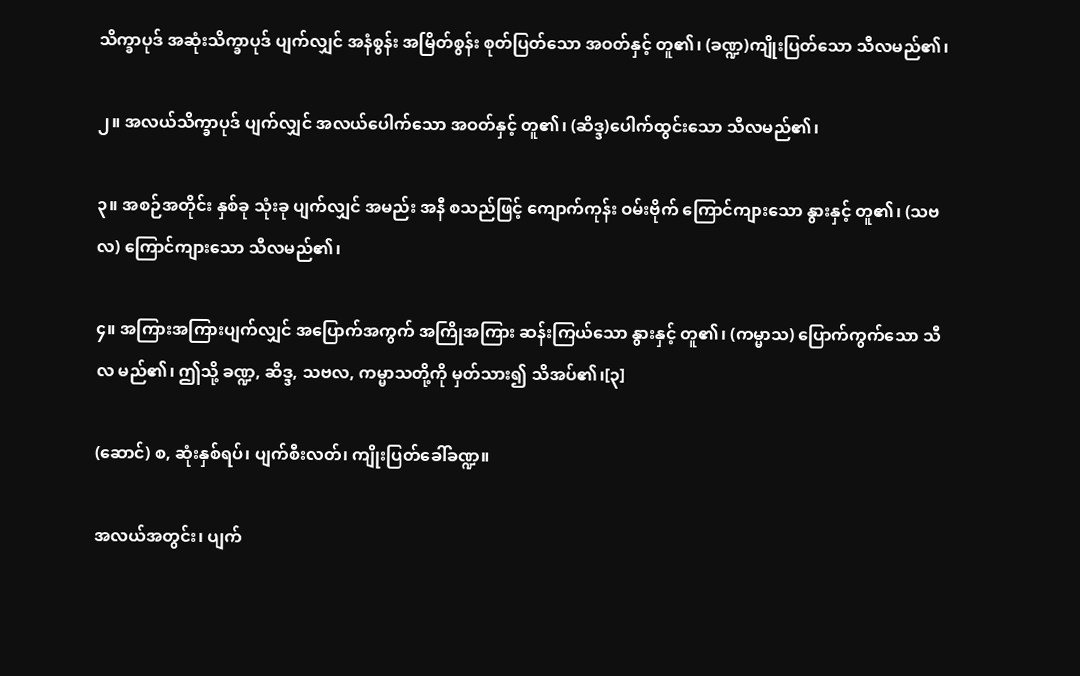သိက္ခာပုဒ် အဆုံးသိက္ခာပုဒ် ပျက်လျှင် အနံစွန်း အမြိတ်စွန်း စုတ်ပြတ်သော အဝတ်နှင့် တူ၏၊ (ခဏ္ဍ)ကျိုးပြတ်သော သီလမည်၏၊

၂။ အလယ်သိက္ခာပုဒ် ပျက်လျှင် အလယ်ပေါက်သော အဝတ်နှင့် တူ၏၊ (ဆိဒ္ဒ)ပေါက်ထွင်းသော သီလမည်၏၊

၃။ အစဉ်အတိုင်း နှစ်ခု သုံးခု ပျက်လျှင် အမည်း အနီ စသည်ဖြင့် ကျောက်ကုန်း ဝမ်းဗိုက် ကြောင်ကျားသော နွားနှင့် တူ၏၊ (သဗလ) ကြောင်ကျားသော သီလမည်၏၊

၄။ အကြားအကြားပျက်လျှင် အပြောက်အကွက် အကြိုအကြား ဆန်းကြယ်သော နွားနှင့် တူ၏၊ (ကမ္မာသ) ပြောက်ကွက်သော သီလ မည်၏၊ ဤသို့ ခဏ္ဍ, ဆိဒ္ဒ, သဗလ, ကမ္မာသတို့ကို မှတ်သား၍ သိအပ်၏၊[၃]

(ဆောင်) စ, ဆုံးနှစ်ရပ်၊ ပျက်စီးလတ်၊ ကျိုးပြတ်ခေါ်ခဏ္ဍ။

အလယ်အတွင်း၊ ပျက်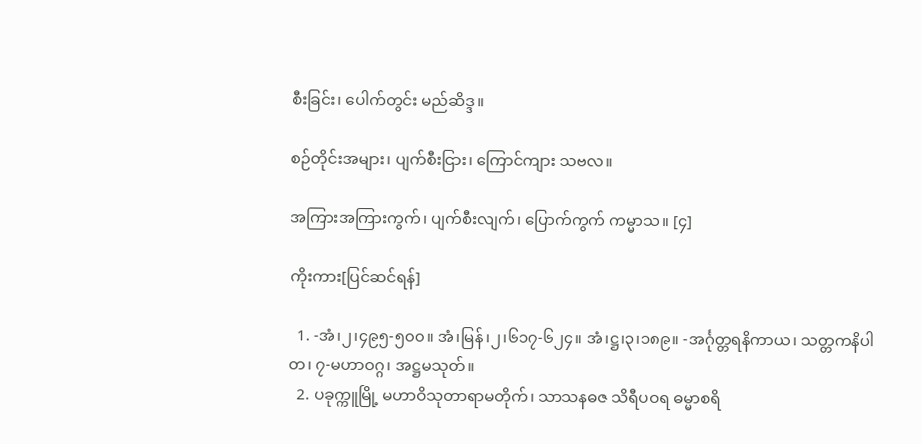စီးခြင်း၊ ပေါက်တွင်း မည်ဆိဒ္ဒ။

စဉ်တိုင်းအများ၊ ပျက်စီးငြား၊ ကြောင်ကျား သဗလ။

အကြားအကြားကွက်၊ ပျက်စီးလျက်၊ ပြောက်ကွက် ကမ္မာသ။ [၄]

ကိုးကား[ပြင်ဆင်ရန်]

  1. -အံ၊၂၊၄၉၅-၅၀၀။ အံ၊မြန်၊၂၊၆၁၇-၆၂၄။ အံ၊ဋ္ဌ၊၃၊၁၈၉။ -အင်္ဂုတ္တရနိကာယ၊ သတ္တကနိပါတ၊ ၇-မဟာဝဂ္ဂ၊ အဋ္ဌမသုတ်။
  2. ပခုက္ကူမြို့ မဟာဝိသုတာရာမတိုက်၊ သာသနဓဇ သိရီပဝရ ဓမ္မာစရိ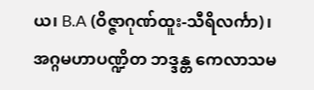ယ၊ B.A (ဝိဇ္ဇာဂုဏ်ထူး-သီရိလင်္ကာ)၊ အဂ္ဂမဟာပဏ္ဍိတ ဘဒ္ဒန္တ ကေလာသမ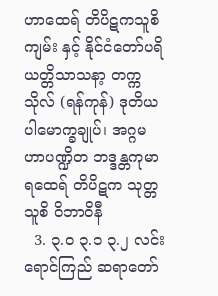ဟာထေရ် တိပိဋကသူစိကျမ်း နှင့် နိုင်ငံတော်ပရိယတ္တိသာသနာ့ တက္ကသိုလ် (ရန်ကုန်) ဒုတိယပါမောက္ခချုပ်၊ အဂ္ဂမဟာပဏ္ဍိတ ဘဒ္ဒန္တကုမာရထေရ် တိပိဋက သုတ္တသူစိ ဝိဘာဝိနီ
  3. ၃.၀ ၃.၁ ၃.၂ လင်းရောင်ကြည် ဆရာတော်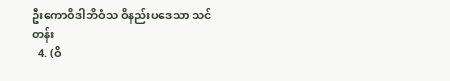ဦးကောဝိဒါဘိဝံသ ဝိနည်းပဒေသာ သင်တန်း
  4. (ဝိ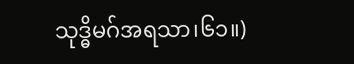သုဒ္ဓိမဂ်အရသာ၊၆၁။)